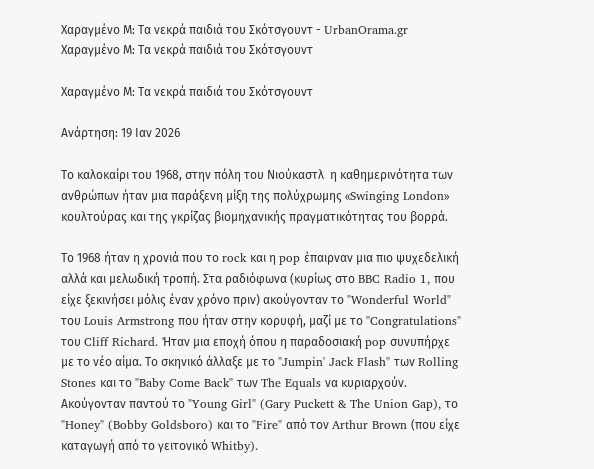Χαραγμένο Μ: Τα νεκρά παιδιά του Σκότσγουντ - UrbanOrama.gr
Χαραγμένο Μ: Τα νεκρά παιδιά του Σκότσγουντ

Χαραγμένο Μ: Τα νεκρά παιδιά του Σκότσγουντ

Ανάρτηση: 19 Ιαν 2026

Το καλοκαίρι του 1968, στην πόλη του Νιούκαστλ  η καθημερινότητα των ανθρώπων ήταν μια παράξενη μίξη της πολύχρωμης «Swinging London» κουλτούρας και της γκρίζας βιομηχανικής πραγματικότητας του βορρά.

Το 1968 ήταν η χρονιά που το rock και η pop έπαιρναν μια πιο ψυχεδελική αλλά και μελωδική τροπή. Στα ραδιόφωνα (κυρίως στο BBC Radio 1, που είχε ξεκινήσει μόλις έναν χρόνο πριν) ακούγονταν το "Wonderful World" του Louis Armstrong που ήταν στην κορυφή, μαζί με το "Congratulations" του Cliff Richard. Ήταν μια εποχή όπου η παραδοσιακή pop συνυπήρχε με το νέο αίμα. Το σκηνικό άλλαξε με το "Jumpin' Jack Flash" των Rolling Stones και το "Baby Come Back" των The Equals να κυριαρχούν. Ακούγονταν παντού το "Young Girl" (Gary Puckett & The Union Gap), το "Honey" (Bobby Goldsboro) και το "Fire" από τον Arthur Brown (που είχε καταγωγή από το γειτονικό Whitby).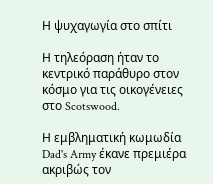Η ψυχαγωγία στο σπίτι

Η τηλεόραση ήταν το κεντρικό παράθυρο στον κόσμο για τις οικογένειες στο Scotswood.

Η εμβληματική κωμωδία  Dad's Army έκανε πρεμιέρα ακριβώς τον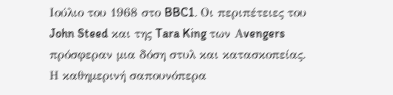Ιούλιο του 1968 στο BBC1. Οι περιπέτειες του John Steed και της Tara King των Αvengers πρόσφεραν μια δόση στυλ και κατασκοπείας. Η καθημερινή σαπουνόπερα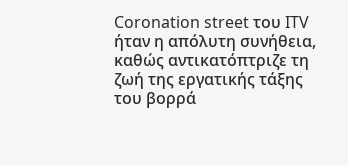Coronation street του ITV ήταν η απόλυτη συνήθεια, καθώς αντικατόπτριζε τη ζωή της εργατικής τάξης του βορρά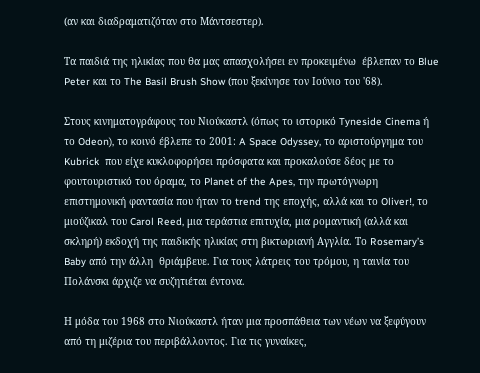(αν και διαδραματιζόταν στο Μάντσεστερ).

Τα παιδιά της ηλικίας που θα μας απασχολήσει εν προκειμένω  έβλεπαν το Blue Peter και το The Basil Brush Show (που ξεκίνησε τον Ιούνιο του '68).

Στους κινηματογράφους του Νιούκαστλ (όπως το ιστορικό Tyneside Cinema ή το Odeon), το κοινό έβλεπε το 2001: A Space Odyssey, το αριστούργημα του Kubrick  που είχε κυκλοφορήσει πρόσφατα και προκαλούσε δέος με το φουτουριστικό του όραμα, το Planet of the Apes, την πρωτόγνωρη επιστημονική φαντασία που ήταν το trend της εποχής, αλλά και το Oliver!, το μιούζικαλ του Carol Reed, μια τεράστια επιτυχία, μια ρομαντική (αλλά και σκληρή) εκδοχή της παιδικής ηλικίας στη βικτωριανή Αγγλία. Το Rosemary’s Baby από την άλλη  θριάμβευε. Για τους λάτρεις του τρόμου, η ταινία του Πολάνσκι άρχιζε να συζητιέται έντονα.

Η μόδα του 1968 στο Νιούκαστλ ήταν μια προσπάθεια των νέων να ξεφύγουν από τη μιζέρια του περιβάλλοντος. Για τις γυναίκες,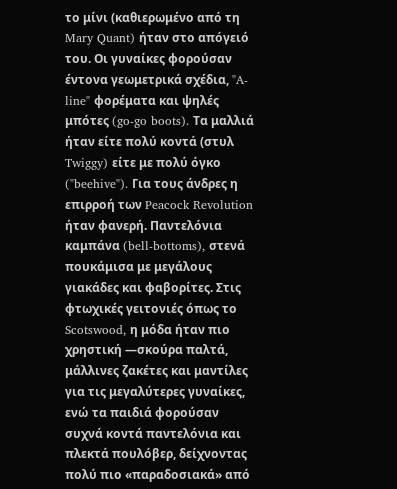το μίνι (καθιερωμένο από τη Mary Quant) ήταν στο απόγειό του. Οι γυναίκες φορούσαν έντονα γεωμετρικά σχέδια, "A-line" φορέματα και ψηλές μπότες (go-go boots). Τα μαλλιά ήταν είτε πολύ κοντά (στυλ Twiggy) είτε με πολύ όγκο ("beehive"). Για τους άνδρες η επιρροή των Peacock Revolution ήταν φανερή. Παντελόνια καμπάνα (bell-bottoms), στενά πουκάμισα με μεγάλους γιακάδες και φαβορίτες. Στις φτωχικές γειτονιές όπως το Scotswood, η μόδα ήταν πιο χρηστική —σκούρα παλτά, μάλλινες ζακέτες και μαντίλες για τις μεγαλύτερες γυναίκες, ενώ τα παιδιά φορούσαν συχνά κοντά παντελόνια και πλεκτά πουλόβερ, δείχνοντας πολύ πιο «παραδοσιακά» από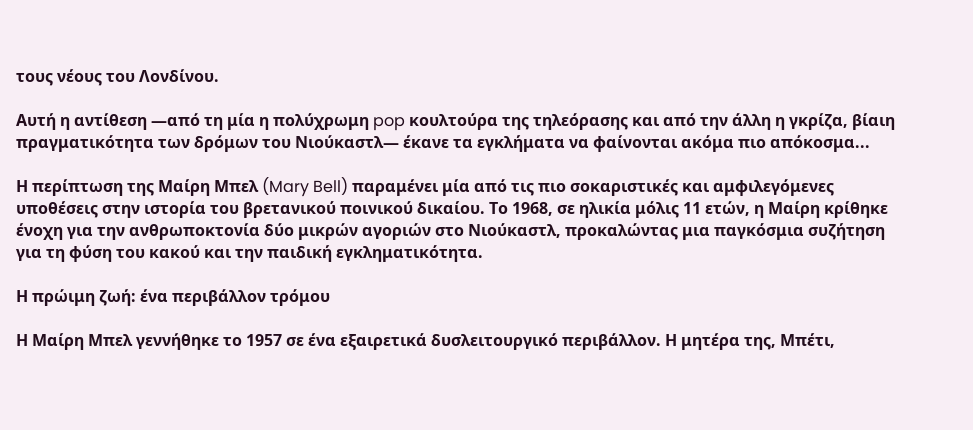τους νέους του Λονδίνου.

Αυτή η αντίθεση —από τη μία η πολύχρωμη pop κουλτούρα της τηλεόρασης και από την άλλη η γκρίζα, βίαιη πραγματικότητα των δρόμων του Νιούκαστλ— έκανε τα εγκλήματα να φαίνονται ακόμα πιο απόκοσμα...

Η περίπτωση της Μαίρη Μπελ (Mary Bell) παραμένει μία από τις πιο σοκαριστικές και αμφιλεγόμενες υποθέσεις στην ιστορία του βρετανικού ποινικού δικαίου. Το 1968, σε ηλικία μόλις 11 ετών, η Μαίρη κρίθηκε ένοχη για την ανθρωποκτονία δύο μικρών αγοριών στο Νιούκαστλ, προκαλώντας μια παγκόσμια συζήτηση για τη φύση του κακού και την παιδική εγκληματικότητα.

Η πρώιμη ζωή: ένα περιβάλλον τρόμου

Η Μαίρη Μπελ γεννήθηκε το 1957 σε ένα εξαιρετικά δυσλειτουργικό περιβάλλον. Η μητέρα της, Μπέτι,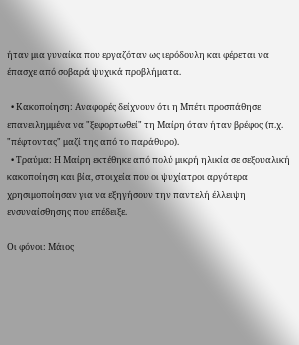ήταν μια γυναίκα που εργαζόταν ως ιερόδουλη και φέρεται να έπασχε από σοβαρά ψυχικά προβλήματα.

  • Κακοποίηση: Αναφορές δείχνουν ότι η Μπέτι προσπάθησε επανειλημμένα να "ξεφορτωθεί" τη Μαίρη όταν ήταν βρέφος (π.χ. "πέφτοντας" μαζί της από το παράθυρο).
  • Τραύμα: Η Μαίρη εκτέθηκε από πολύ μικρή ηλικία σε σεξουαλική κακοποίηση και βία, στοιχεία που οι ψυχίατροι αργότερα χρησιμοποίησαν για να εξηγήσουν την παντελή έλλειψη ενσυναίσθησης που επέδειξε.

Οι φόνοι: Μάιος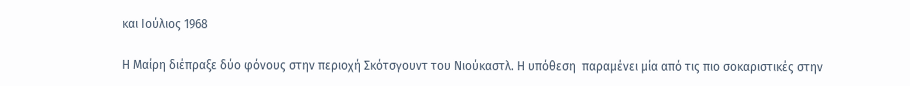και Ιούλιος 1968

Η Μαίρη διέπραξε δύο φόνους στην περιοχή Σκότσγουντ του Νιούκαστλ. Η υπόθεση  παραμένει μία από τις πιο σοκαριστικές στην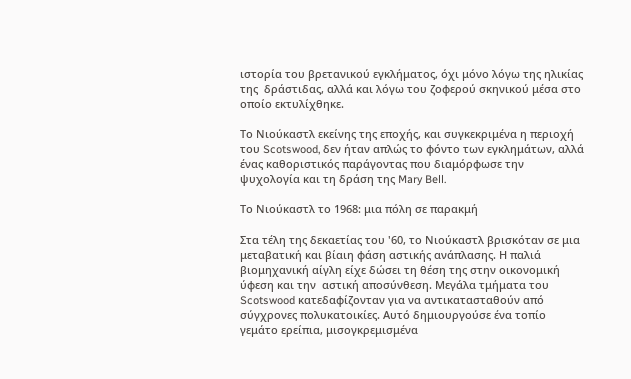ιστορία του βρετανικού εγκλήματος, όχι μόνο λόγω της ηλικίας της  δράστιδας, αλλά και λόγω του ζοφερού σκηνικού μέσα στο οποίο εκτυλίχθηκε.

Το Νιούκαστλ εκείνης της εποχής, και συγκεκριμένα η περιοχή του Scotswood, δεν ήταν απλώς το φόντο των εγκλημάτων, αλλά ένας καθοριστικός παράγοντας που διαμόρφωσε την ψυχολογία και τη δράση της Mary Bell.

Το Νιούκαστλ το 1968: μια πόλη σε παρακμή

Στα τέλη της δεκαετίας του '60, το Νιούκαστλ βρισκόταν σε μια μεταβατική και βίαιη φάση αστικής ανάπλασης. Η παλιά βιομηχανική αίγλη είχε δώσει τη θέση της στην οικονομική ύφεση και την  αστική αποσύνθεση. Μεγάλα τμήματα του Scotswood κατεδαφίζονταν για να αντικατασταθούν από σύγχρονες πολυκατοικίες. Αυτό δημιουργούσε ένα τοπίο γεμάτο ερείπια, μισογκρεμισμένα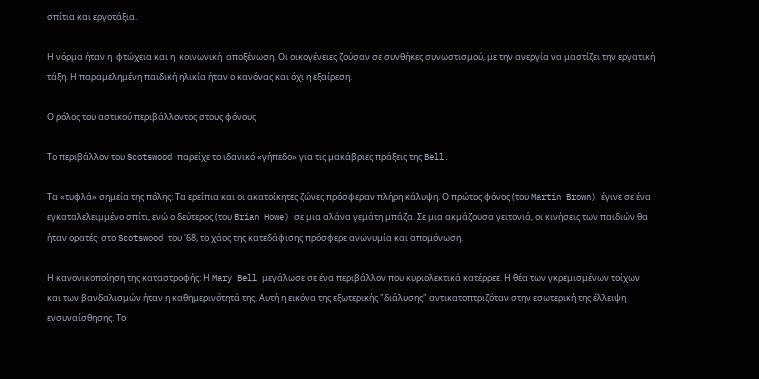σπίτια και εργοτάξια.

Η νόρμα ήταν η  φτώχεια και η  κοινωνική  αποξένωση. Οι οικογένειες ζούσαν σε συνθήκες συνωστισμού, με την ανεργία να μαστίζει την εργατική τάξη. Η παραμελημένη παιδική ηλικία ήταν ο κανόνας και όχι η εξαίρεση.

Ο ρόλος του αστικού περιβάλλοντος στους φόνους

Το περιβάλλον του Scotswood παρείχε το ιδανικό «γήπεδο» για τις μακάβριες πράξεις της Bell.

Τα «τυφλά» σημεία της πόλης: Τα ερείπια και οι ακατοίκητες ζώνες πρόσφεραν πλήρη κάλυψη. Ο πρώτος φόνος (του Martin Brown) έγινε σε ένα εγκαταλελειμμένο σπίτι, ενώ ο δεύτερος (του Brian Howe) σε μια αλάνα γεμάτη μπάζα. Σε μια ακμάζουσα γειτονιά, οι κινήσεις των παιδιών θα ήταν ορατές· στο Scotswood του '68, το χάος της κατεδάφισης πρόσφερε ανωνυμία και απομόνωση.

Η κανονικοποίηση της καταστροφής: Η Mary Bell μεγάλωσε σε ένα περιβάλλον που κυριολεκτικά κατέρρεε. Η θέα των γκρεμισμένων τοίχων και των βανδαλισμών ήταν η καθημερινότητά της. Αυτή η εικόνα της εξωτερικής "διάλυσης" αντικατοπτριζόταν στην εσωτερική της έλλειψη ενσυναίσθησης. Το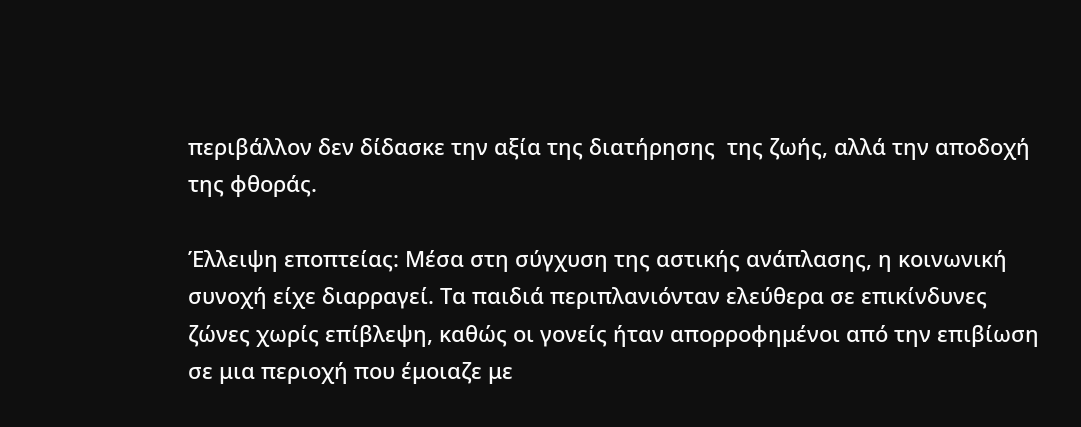περιβάλλον δεν δίδασκε την αξία της διατήρησης  της ζωής, αλλά την αποδοχή της φθοράς.

Έλλειψη εποπτείας: Μέσα στη σύγχυση της αστικής ανάπλασης, η κοινωνική συνοχή είχε διαρραγεί. Τα παιδιά περιπλανιόνταν ελεύθερα σε επικίνδυνες ζώνες χωρίς επίβλεψη, καθώς οι γονείς ήταν απορροφημένοι από την επιβίωση σε μια περιοχή που έμοιαζε με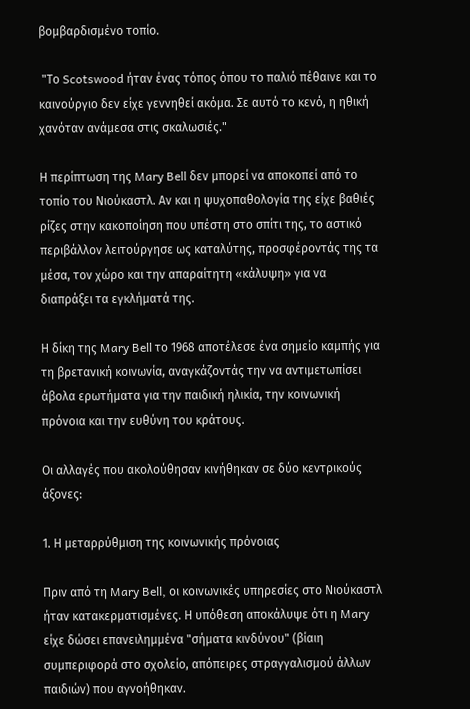βομβαρδισμένο τοπίο.

 "Το Scotswood ήταν ένας τόπος όπου το παλιό πέθαινε και το καινούργιο δεν είχε γεννηθεί ακόμα. Σε αυτό το κενό, η ηθική χανόταν ανάμεσα στις σκαλωσιές."

Η περίπτωση της Mary Bell δεν μπορεί να αποκοπεί από το τοπίο του Νιούκαστλ. Αν και η ψυχοπαθολογία της είχε βαθιές ρίζες στην κακοποίηση που υπέστη στο σπίτι της, το αστικό περιβάλλον λειτούργησε ως καταλύτης, προσφέροντάς της τα μέσα, τον χώρο και την απαραίτητη «κάλυψη» για να διαπράξει τα εγκλήματά της.

Η δίκη της Mary Bell το 1968 αποτέλεσε ένα σημείο καμπής για τη βρετανική κοινωνία, αναγκάζοντάς την να αντιμετωπίσει άβολα ερωτήματα για την παιδική ηλικία, την κοινωνική πρόνοια και την ευθύνη του κράτους.

Οι αλλαγές που ακολούθησαν κινήθηκαν σε δύο κεντρικούς άξονες:

1. Η μεταρρύθμιση της κοινωνικής πρόνοιας

Πριν από τη Mary Bell, οι κοινωνικές υπηρεσίες στο Νιούκαστλ ήταν κατακερματισμένες. Η υπόθεση αποκάλυψε ότι η Mary είχε δώσει επανειλημμένα "σήματα κινδύνου" (βίαιη συμπεριφορά στο σχολείο, απόπειρες στραγγαλισμού άλλων παιδιών) που αγνοήθηκαν.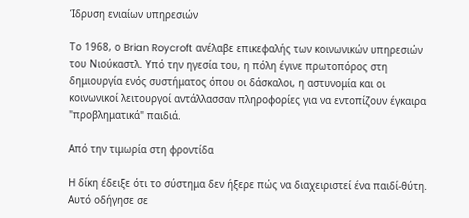Ίδρυση ενιαίων υπηρεσιών

Το 1968, ο Brian Roycroft ανέλαβε επικεφαλής των κοινωνικών υπηρεσιών του Νιούκαστλ. Υπό την ηγεσία του, η πόλη έγινε πρωτοπόρος στη δημιουργία ενός συστήματος όπου οι δάσκαλοι, η αστυνομία και οι κοινωνικοί λειτουργοί αντάλλασσαν πληροφορίες για να εντοπίζουν έγκαιρα "προβληματικά" παιδιά.

Από την τιμωρία στη φροντίδα

Η δίκη έδειξε ότι το σύστημα δεν ήξερε πώς να διαχειριστεί ένα παιδί-θύτη. Αυτό οδήγησε σε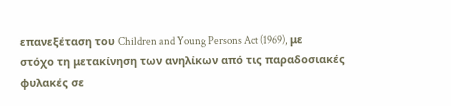επανεξέταση του Children and Young Persons Act (1969), με στόχο τη μετακίνηση των ανηλίκων από τις παραδοσιακές φυλακές σε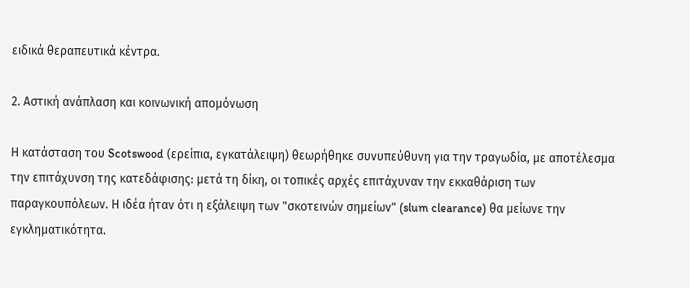ειδικά θεραπευτικά κέντρα.

2. Αστική ανάπλαση και κοινωνική απομόνωση

Η κατάσταση του Scotswood (ερείπια, εγκατάλειψη) θεωρήθηκε συνυπεύθυνη για την τραγωδία, με αποτέλεσμα την επιτάχυνση της κατεδάφισης: μετά τη δίκη, οι τοπικές αρχές επιτάχυναν την εκκαθάριση των παραγκουπόλεων. Η ιδέα ήταν ότι η εξάλειψη των "σκοτεινών σημείων" (slum clearance) θα μείωνε την εγκληματικότητα.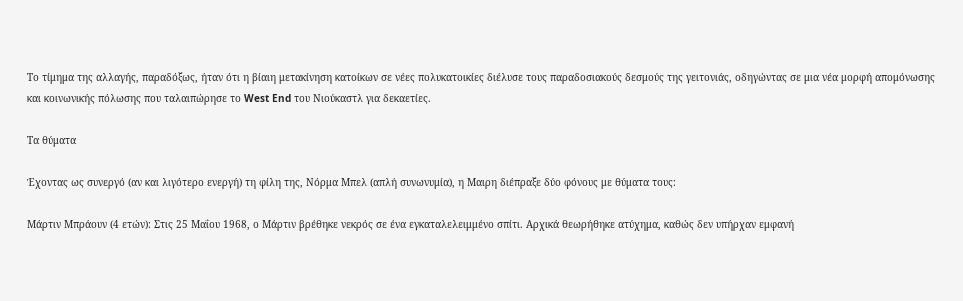Το τίμημα της αλλαγής, παραδόξως, ήταν ότι η βίαιη μετακίνηση κατοίκων σε νέες πολυκατοικίες διέλυσε τους παραδοσιακούς δεσμούς της γειτονιάς, οδηγώντας σε μια νέα μορφή απομόνωσης και κοινωνικής πόλωσης που ταλαιπώρησε το West End του Νιούκαστλ για δεκαετίες.

Τα θύματα

Έχοντας ως συνεργό (αν και λιγότερο ενεργή) τη φίλη της, Νόρμα Μπελ (απλή συνωνυμία), η Μαιρη διέπραξε δύο φόνους με θύματα τους:

Μάρτιν Μπράουν (4 ετών): Στις 25 Μαΐου 1968, ο Μάρτιν βρέθηκε νεκρός σε ένα εγκαταλελειμμένο σπίτι. Αρχικά θεωρήθηκε ατύχημα, καθώς δεν υπήρχαν εμφανή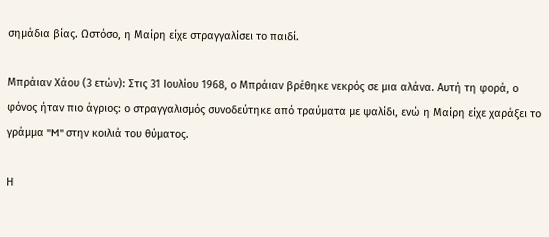σημάδια βίας. Ωστόσο, η Μαίρη είχε στραγγαλίσει το παιδί.

Μπράιαν Χάου (3 ετών): Στις 31 Ιουλίου 1968, ο Μπράιαν βρέθηκε νεκρός σε μια αλάνα. Αυτή τη φορά, ο φόνος ήταν πιο άγριος: ο στραγγαλισμός συνοδεύτηκε από τραύματα με ψαλίδι, ενώ η Μαίρη είχε χαράξει το γράμμα "M" στην κοιλιά του θύματος.

Η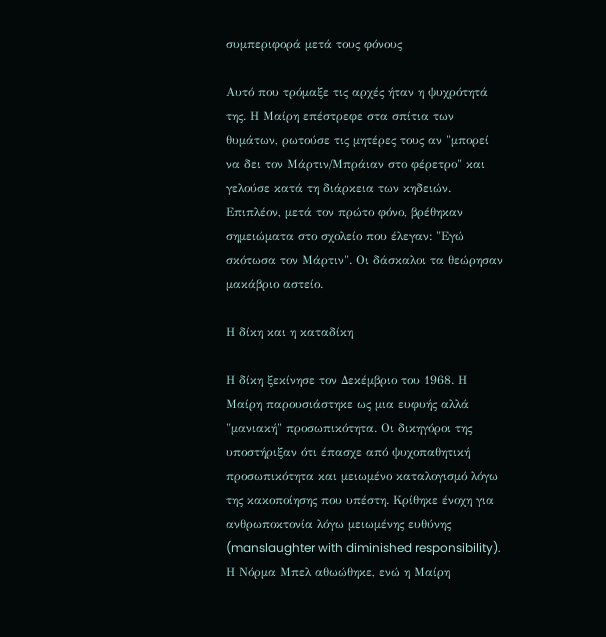συμπεριφορά μετά τους φόνους

Αυτό που τρόμαξε τις αρχές ήταν η ψυχρότητά της. Η Μαίρη επέστρεφε στα σπίτια των θυμάτων, ρωτούσε τις μητέρες τους αν "μπορεί να δει τον Μάρτιν/Μπράιαν στο φέρετρο" και γελούσε κατά τη διάρκεια των κηδειών. Επιπλέον, μετά τον πρώτο φόνο, βρέθηκαν σημειώματα στο σχολείο που έλεγαν: "Εγώ σκότωσα τον Μάρτιν". Οι δάσκαλοι τα θεώρησαν μακάβριο αστείο.

Η δίκη και η καταδίκη

Η δίκη ξεκίνησε τον Δεκέμβριο του 1968. Η Μαίρη παρουσιάστηκε ως μια ευφυής αλλά "μανιακή" προσωπικότητα. Οι δικηγόροι της υποστήριξαν ότι έπασχε από ψυχοπαθητική προσωπικότητα και μειωμένο καταλογισμό λόγω της κακοποίησης που υπέστη. Κρίθηκε ένοχη για ανθρωποκτονία λόγω μειωμένης ευθύνης (manslaughter with diminished responsibility). Η Νόρμα Μπελ αθωώθηκε, ενώ η Μαίρη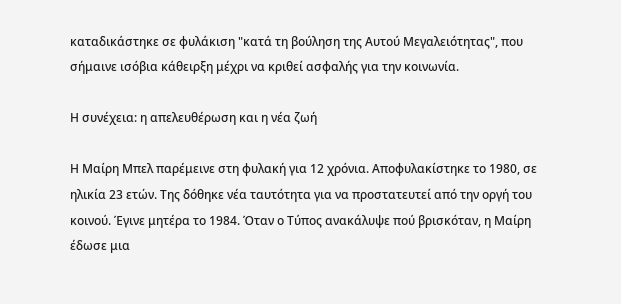καταδικάστηκε σε φυλάκιση "κατά τη βούληση της Αυτού Μεγαλειότητας", που σήμαινε ισόβια κάθειρξη μέχρι να κριθεί ασφαλής για την κοινωνία.

Η συνέχεια: η απελευθέρωση και η νέα ζωή

Η Μαίρη Μπελ παρέμεινε στη φυλακή για 12 χρόνια. Αποφυλακίστηκε το 1980, σε ηλικία 23 ετών. Της δόθηκε νέα ταυτότητα για να προστατευτεί από την οργή του κοινού. Έγινε μητέρα το 1984. Όταν ο Τύπος ανακάλυψε πού βρισκόταν, η Μαίρη έδωσε μια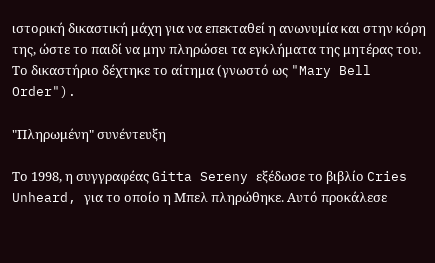ιστορική δικαστική μάχη για να επεκταθεί η ανωνυμία και στην κόρη της, ώστε το παιδί να μην πληρώσει τα εγκλήματα της μητέρας του. Το δικαστήριο δέχτηκε το αίτημα (γνωστό ως "Mary Bell Order").

"Πληρωμένη" συνέντευξη

Το 1998, η συγγραφέας Gitta Sereny εξέδωσε το βιβλίο Cries Unheard, για το οποίο η Μπελ πληρώθηκε. Αυτό προκάλεσε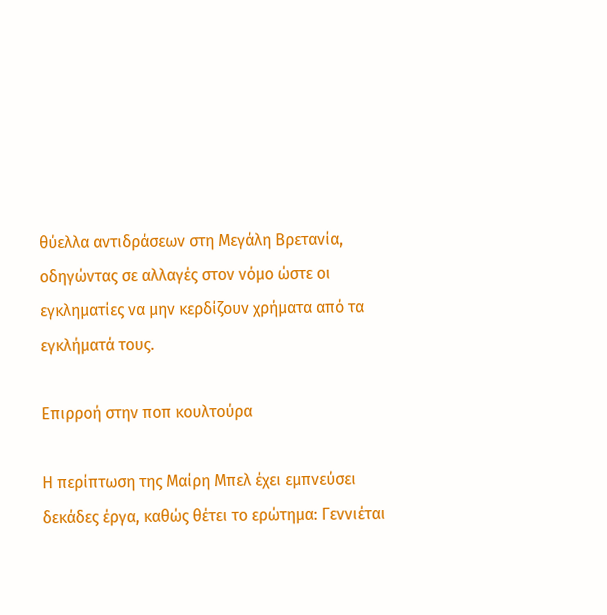θύελλα αντιδράσεων στη Μεγάλη Βρετανία, οδηγώντας σε αλλαγές στον νόμο ώστε οι εγκληματίες να μην κερδίζουν χρήματα από τα εγκλήματά τους.

Επιρροή στην ποπ κουλτούρα

Η περίπτωση της Μαίρη Μπελ έχει εμπνεύσει δεκάδες έργα, καθώς θέτει το ερώτημα: Γεννιέται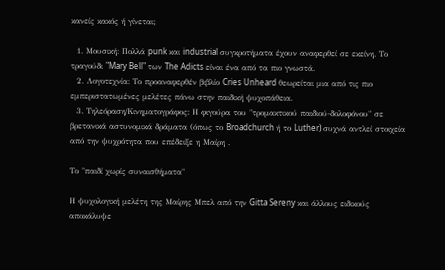κανείς κακός ή γίνεται;

  1. Μουσική: Πολλά punk και industrial συγκροτήματα έχουν αναφερθεί σε εκείνη. Το τραγούδι "Mary Bell" των The Adicts είναι ένα από τα πιο γνωστά.
  2. Λογοτεχνία: Το προαναφερθέν βιβλίο Cries Unheard θεωρείται μια από τις πιο εμπεριστατωμένες μελέτες πάνω στην παιδική ψυχοπάθεια.
  3. Τηλεόραση/Κινηματογράφος: Η φιγούρα του "τρομακτικού παιδιού-δολοφόνου" σε βρετανικά αστυνομικά δράματα (όπως το Broadchurch ή το Luther) συχνά αντλεί στοιχεία από την ψυχρότητα που επέδειξε η Μαίρη .

Το "παιδί χωρίς συναισθήματα"

Η ψυχολογική μελέτη της Μαίρης Μπελ από την Gitta Sereny και άλλους ειδικούς αποκάλυψε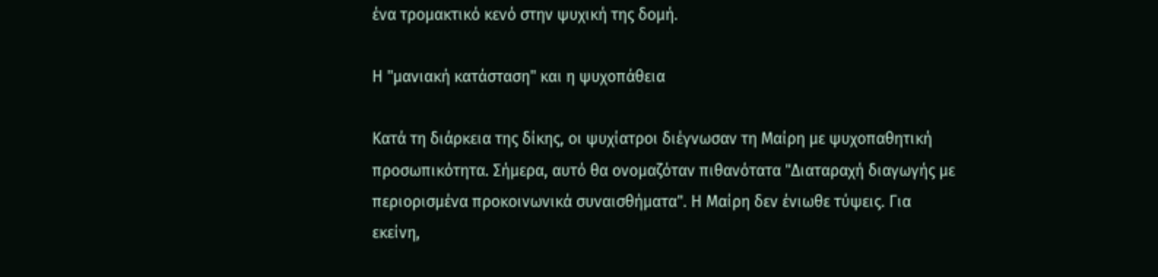ένα τρομακτικό κενό στην ψυχική της δομή.

Η "μανιακή κατάσταση" και η ψυχοπάθεια

Κατά τη διάρκεια της δίκης, οι ψυχίατροι διέγνωσαν τη Μαίρη με ψυχοπαθητική προσωπικότητα. Σήμερα, αυτό θα ονομαζόταν πιθανότατα "Διαταραχή διαγωγής με περιορισμένα προκοινωνικά συναισθήματα". Η Μαίρη δεν ένιωθε τύψεις. Για εκείνη,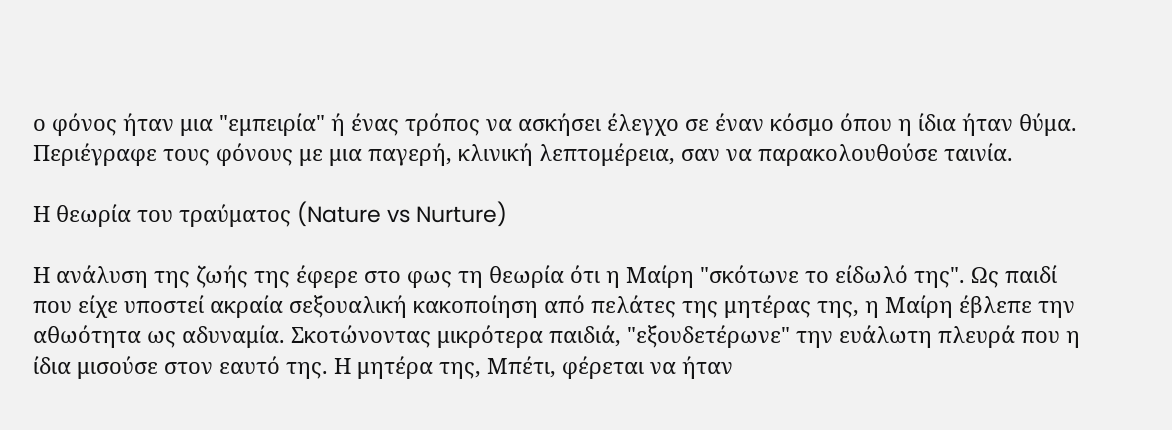ο φόνος ήταν μια "εμπειρία" ή ένας τρόπος να ασκήσει έλεγχο σε έναν κόσμο όπου η ίδια ήταν θύμα. Περιέγραφε τους φόνους με μια παγερή, κλινική λεπτομέρεια, σαν να παρακολουθούσε ταινία.

Η θεωρία του τραύματος (Nature vs Nurture)

Η ανάλυση της ζωής της έφερε στο φως τη θεωρία ότι η Μαίρη "σκότωνε το είδωλό της". Ως παιδί που είχε υποστεί ακραία σεξουαλική κακοποίηση από πελάτες της μητέρας της, η Μαίρη έβλεπε την αθωότητα ως αδυναμία. Σκοτώνοντας μικρότερα παιδιά, "εξουδετέρωνε" την ευάλωτη πλευρά που η ίδια μισούσε στον εαυτό της. Η μητέρα της, Μπέτι, φέρεται να ήταν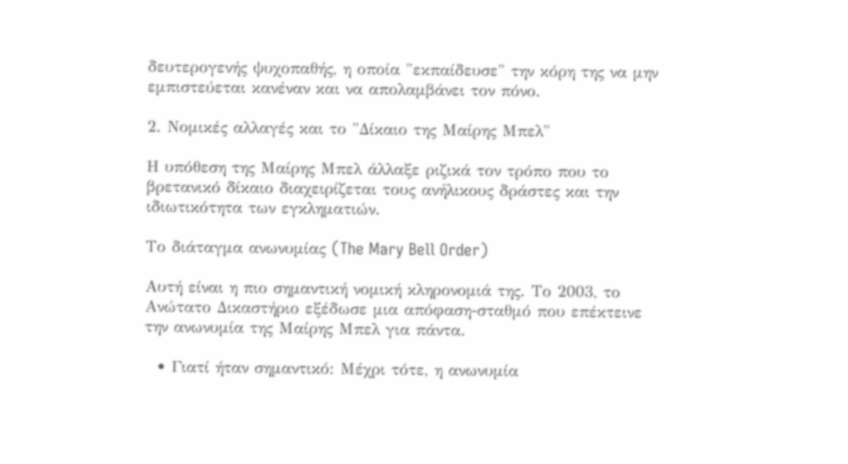δευτερογενής ψυχοπαθής, η οποία "εκπαίδευσε" την κόρη της να μην εμπιστεύεται κανέναν και να απολαμβάνει τον πόνο.

2. Νομικές αλλαγές και το "Δίκαιο της Μαίρης Μπελ"

Η υπόθεση της Μαίρης Μπελ άλλαξε ριζικά τον τρόπο που το βρετανικό δίκαιο διαχειρίζεται τους ανήλικους δράστες και την ιδιωτικότητα των εγκληματιών.

Το διάταγμα ανωνυμίας (The Mary Bell Order)

Αυτή είναι η πιο σημαντική νομική κληρονομιά της. Το 2003, το Ανώτατο Δικαστήριο εξέδωσε μια απόφαση-σταθμό που επέκτεινε την ανωνυμία της Μαίρης Μπελ για πάντα.

  • Γιατί ήταν σημαντικό: Μέχρι τότε, η ανωνυμία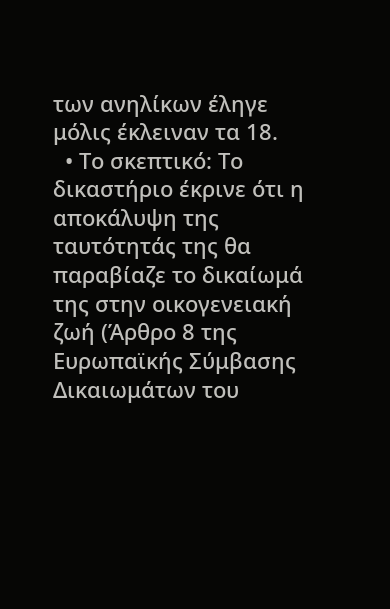των ανηλίκων έληγε μόλις έκλειναν τα 18.
  • Το σκεπτικό: Το δικαστήριο έκρινε ότι η αποκάλυψη της ταυτότητάς της θα παραβίαζε το δικαίωμά της στην οικογενειακή ζωή (Άρθρο 8 της Ευρωπαϊκής Σύμβασης Δικαιωμάτων του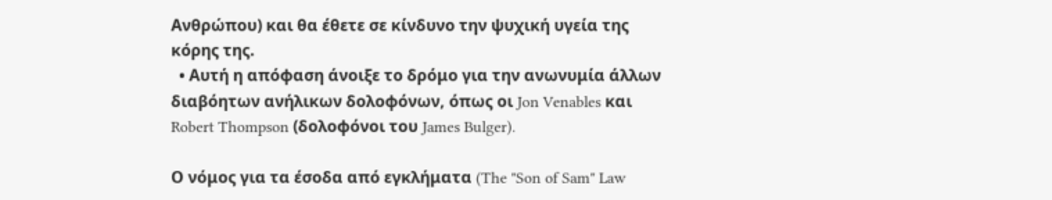Ανθρώπου) και θα έθετε σε κίνδυνο την ψυχική υγεία της κόρης της.
  • Αυτή η απόφαση άνοιξε το δρόμο για την ανωνυμία άλλων διαβόητων ανήλικων δολοφόνων, όπως οι Jon Venables και Robert Thompson (δολοφόνοι του James Bulger).

Ο νόμος για τα έσοδα από εγκλήματα (The "Son of Sam" Law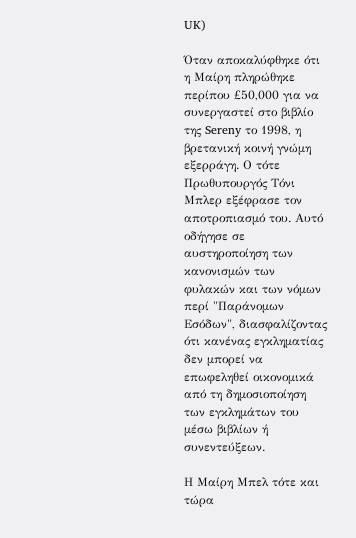UK)

Όταν αποκαλύφθηκε ότι η Μαίρη πληρώθηκε περίπου £50,000 για να συνεργαστεί στο βιβλίο της Sereny το 1998, η βρετανική κοινή γνώμη εξερράγη. Ο τότε Πρωθυπουργός Τόνι Μπλερ εξέφρασε τον αποτροπιασμό του. Αυτό οδήγησε σε αυστηροποίηση των κανονισμών των φυλακών και των νόμων περί "Παράνομων Εσόδων", διασφαλίζοντας ότι κανένας εγκληματίας δεν μπορεί να επωφεληθεί οικονομικά από τη δημοσιοποίηση των εγκλημάτων του μέσω βιβλίων ή συνεντεύξεων.

Η Μαίρη Μπελ τότε και τώρα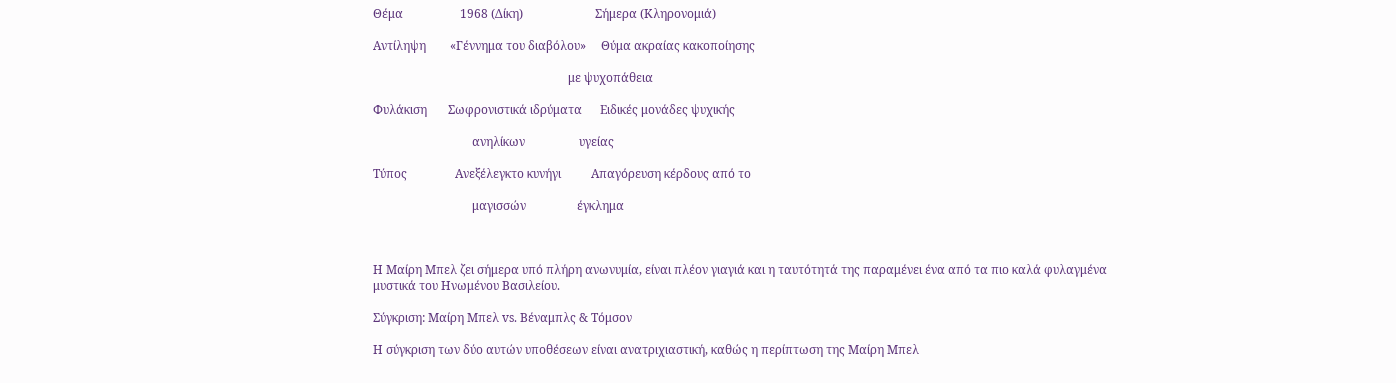Θέμα                   1968 (Δίκη)                        Σήμερα (Κληρονομιά)

Αντίληψη        «Γέννημα του διαβόλου»     Θύμα ακραίας κακοποίησης

                                                                 με ψυχοπάθεια

Φυλάκιση       Σωφρονιστικά ιδρύματα      Ειδικές μονάδες ψυχικής

                                 ανηλίκων                  υγείας

Τύπος                Ανεξέλεγκτο κυνήγι          Απαγόρευση κέρδους από το

                                 μαγισσών                 έγκλημα



Η Μαίρη Μπελ ζει σήμερα υπό πλήρη ανωνυμία, είναι πλέον γιαγιά και η ταυτότητά της παραμένει ένα από τα πιο καλά φυλαγμένα μυστικά του Ηνωμένου Βασιλείου.

Σύγκριση: Μαίρη Μπελ vs. Βέναμπλς & Tόμσον

Η σύγκριση των δύο αυτών υποθέσεων είναι ανατριχιαστική, καθώς η περίπτωση της Μαίρη Μπελ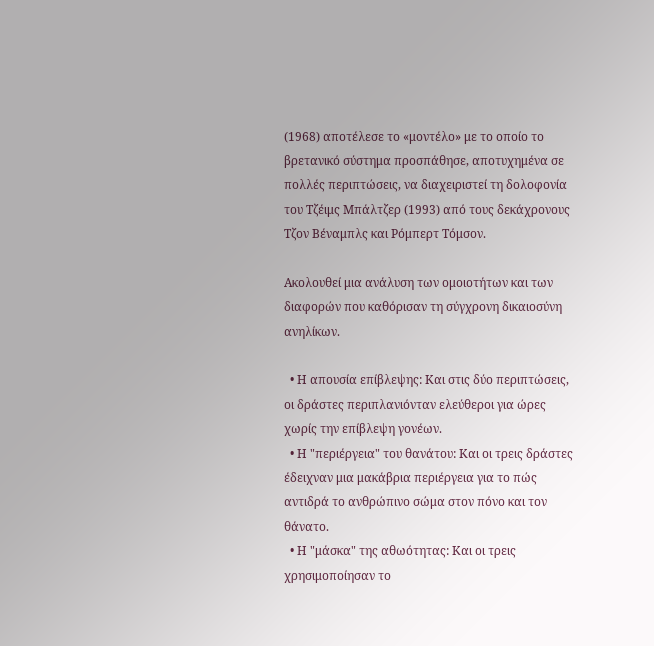(1968) αποτέλεσε το «μοντέλο» με το οποίο το βρετανικό σύστημα προσπάθησε, αποτυχημένα σε πολλές περιπτώσεις, να διαχειριστεί τη δολοφονία του Τζέιμς Μπάλτζερ (1993) από τους δεκάχρονους Τζον Βέναμπλς και Ρόμπερτ Τόμσον.

Ακολουθεί μια ανάλυση των ομοιοτήτων και των διαφορών που καθόρισαν τη σύγχρονη δικαιοσύνη ανηλίκων.

  • Η απουσία επίβλεψης: Και στις δύο περιπτώσεις, οι δράστες περιπλανιόνταν ελεύθεροι για ώρες χωρίς την επίβλεψη γονέων.
  • Η "περιέργεια" του θανάτου: Και οι τρεις δράστες έδειχναν μια μακάβρια περιέργεια για το πώς αντιδρά το ανθρώπινο σώμα στον πόνο και τον θάνατο.
  • Η "μάσκα" της αθωότητας: Και οι τρεις χρησιμοποίησαν το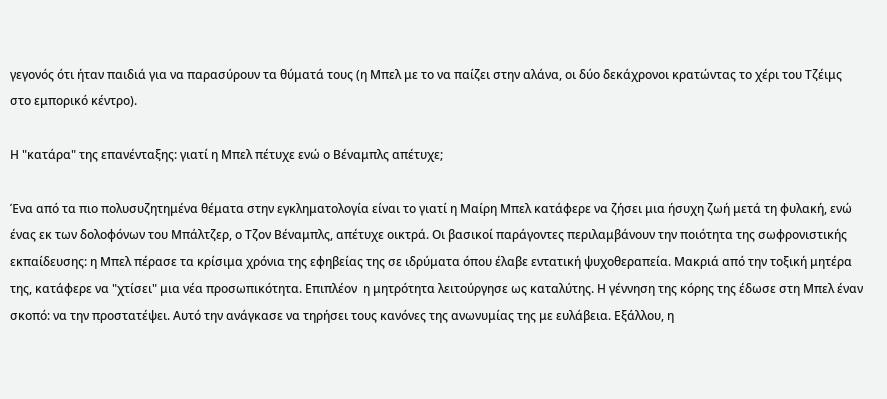γεγονός ότι ήταν παιδιά για να παρασύρουν τα θύματά τους (η Μπελ με το να παίζει στην αλάνα, οι δύο δεκάχρονοι κρατώντας το χέρι του Τζέιμς στο εμπορικό κέντρο).

Η "κατάρα" της επανένταξης: γιατί η Μπελ πέτυχε ενώ ο Βέναμπλς απέτυχε;

Ένα από τα πιο πολυσυζητημένα θέματα στην εγκληματολογία είναι το γιατί η Μαίρη Μπελ κατάφερε να ζήσει μια ήσυχη ζωή μετά τη φυλακή, ενώ ένας εκ των δολοφόνων του Μπάλτζερ, ο Τζον Βέναμπλς, απέτυχε οικτρά. Οι βασικοί παράγοντες περιλαμβάνουν την ποιότητα της σωφρονιστικής εκπαίδευσης: η Μπελ πέρασε τα κρίσιμα χρόνια της εφηβείας της σε ιδρύματα όπου έλαβε εντατική ψυχοθεραπεία. Μακριά από την τοξική μητέρα της, κατάφερε να "χτίσει" μια νέα προσωπικότητα. Επιπλέον  η μητρότητα λειτούργησε ως καταλύτης. Η γέννηση της κόρης της έδωσε στη Μπελ έναν σκοπό: να την προστατέψει. Αυτό την ανάγκασε να τηρήσει τους κανόνες της ανωνυμίας της με ευλάβεια. Εξάλλου, η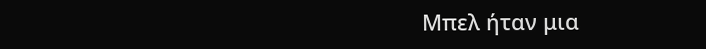Μπελ ήταν μια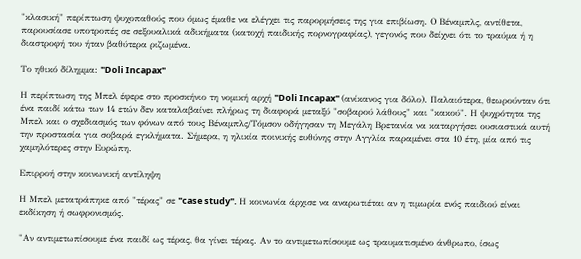"κλασική" περίπτωση ψυχοπαθούς που όμως έμαθε να ελέγχει τις παρορμήσεις της για επιβίωση. Ο Βέναμπλς, αντίθετα, παρουσίασε υποτροπές σε σεξουαλικά αδικήματα (κατοχή παιδικής πορνογραφίας), γεγονός που δείχνει ότι το τραύμα ή η διαστροφή του ήταν βαθύτερα ριζωμένα.

Το ηθικό δίλημμα: "Doli Incapax"

Η περίπτωση της Μπελ έφερε στο προσκήνιο τη νομική αρχή "Doli Incapax" (ανίκανος για δόλο). Παλαιότερα, θεωρούνταν ότι ένα παιδί κάτω των 14 ετών δεν καταλαβαίνει πλήρως τη διαφορά μεταξύ "σοβαρού λάθους" και "κακού". Η ψυχρότητα της Μπελ και ο σχεδιασμός των φόνων από τους Βέναμπλς/Τόμσον οδήγησαν τη Μεγάλη Βρετανία να καταργήσει ουσιαστικά αυτή την προστασία για σοβαρά εγκλήματα. Σήμερα, η ηλικία ποινικής ευθύνης στην Αγγλία παραμένει στα 10 έτη, μία από τις χαμηλότερες στην Ευρώπη.

Επιρροή στην κοινωνική αντίληψη

Η Μπελ μετατράπηκε από "τέρας" σε "case study". Η κοινωνία άρχισε να αναρωτιέται αν η τιμωρία ενός παιδιού είναι εκδίκηση ή σωφρονισμός.

"Αν αντιμετωπίσουμε ένα παιδί ως τέρας, θα γίνει τέρας. Αν το αντιμετωπίσουμε ως τραυματισμένο άνθρωπο, ίσως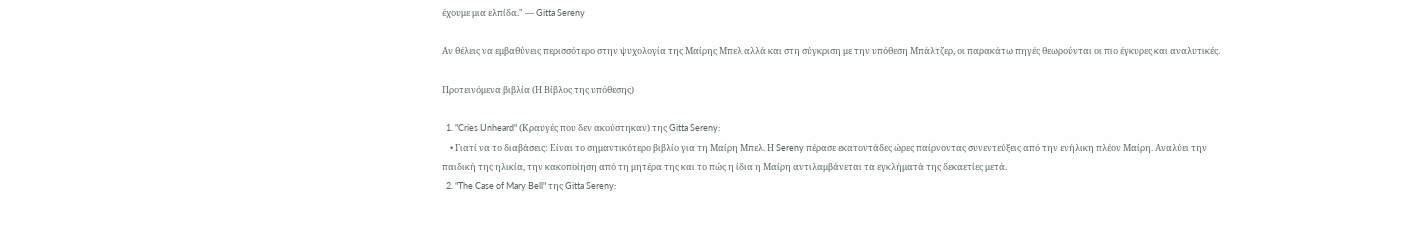έχουμε μια ελπίδα." — Gitta Sereny

Αν θέλεις να εμβαθύνεις περισσότερο στην ψυχολογία της Μαίρης Μπελ αλλά και στη σύγκριση με την υπόθεση Μπάλτζερ, οι παρακάτω πηγές θεωρούνται οι πιο έγκυρες και αναλυτικές.

Προτεινόμενα βιβλία (Η Βίβλος της υπόθεσης)

  1. "Cries Unheard" (Κραυγές που δεν ακούστηκαν) της Gitta Sereny:
    • Γιατί να το διαβάσεις: Είναι το σημαντικότερο βιβλίο για τη Μαίρη Μπελ. Η Sereny πέρασε εκατοντάδες ώρες παίρνοντας συνεντεύξεις από την ενήλικη πλέον Μαίρη. Αναλύει την παιδική της ηλικία, την κακοποίηση από τη μητέρα της και το πώς η ίδια η Μαίρη αντιλαμβάνεται τα εγκλήματά της δεκαετίες μετά.
  2. "The Case of Mary Bell" της Gitta Sereny: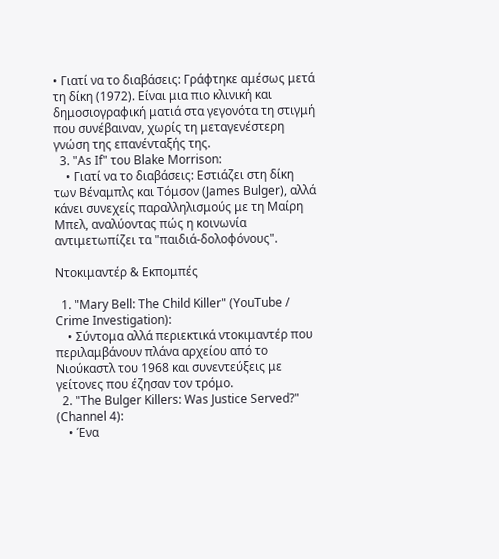• Γιατί να το διαβάσεις: Γράφτηκε αμέσως μετά τη δίκη (1972). Είναι μια πιο κλινική και δημοσιογραφική ματιά στα γεγονότα τη στιγμή που συνέβαιναν, χωρίς τη μεταγενέστερη γνώση της επανένταξής της.
  3. "As If" του Blake Morrison:
    • Γιατί να το διαβάσεις: Εστιάζει στη δίκη των Βέναμπλς και Τόμσον (James Bulger), αλλά κάνει συνεχείς παραλληλισμούς με τη Μαίρη Μπελ, αναλύοντας πώς η κοινωνία αντιμετωπίζει τα "παιδιά-δολοφόνους".

Ντοκιμαντέρ & Εκπομπές

  1. "Mary Bell: The Child Killer" (YouTube / Crime Investigation):
    • Σύντομα αλλά περιεκτικά ντοκιμαντέρ που περιλαμβάνουν πλάνα αρχείου από το Νιούκαστλ του 1968 και συνεντεύξεις με γείτονες που έζησαν τον τρόμο.
  2. "The Bulger Killers: Was Justice Served?" (Channel 4):
    • Ένα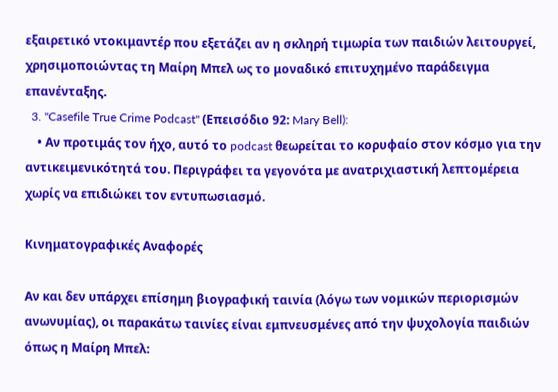εξαιρετικό ντοκιμαντέρ που εξετάζει αν η σκληρή τιμωρία των παιδιών λειτουργεί, χρησιμοποιώντας τη Μαίρη Μπελ ως το μοναδικό επιτυχημένο παράδειγμα επανένταξης.
  3. "Casefile True Crime Podcast" (Επεισόδιο 92: Mary Bell):
    • Αν προτιμάς τον ήχο, αυτό το podcast θεωρείται το κορυφαίο στον κόσμο για την αντικειμενικότητά του. Περιγράφει τα γεγονότα με ανατριχιαστική λεπτομέρεια χωρίς να επιδιώκει τον εντυπωσιασμό.

Κινηματογραφικές Αναφορές

Αν και δεν υπάρχει επίσημη βιογραφική ταινία (λόγω των νομικών περιορισμών ανωνυμίας), οι παρακάτω ταινίες είναι εμπνευσμένες από την ψυχολογία παιδιών όπως η Μαίρη Μπελ: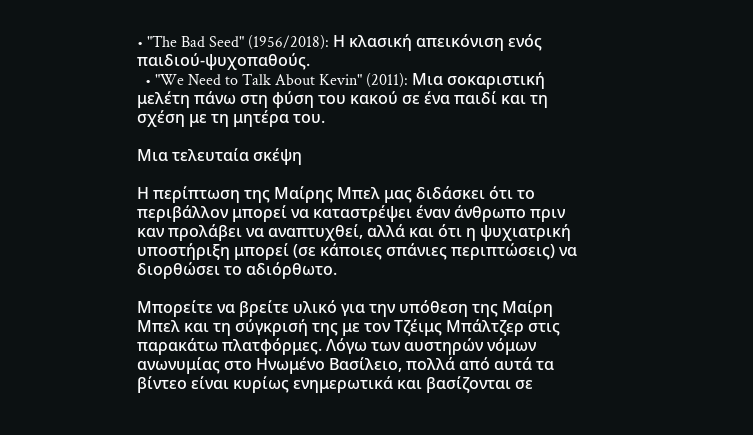• "The Bad Seed" (1956/2018): Η κλασική απεικόνιση ενός παιδιού-ψυχοπαθούς.
  • "We Need to Talk About Kevin" (2011): Μια σοκαριστική μελέτη πάνω στη φύση του κακού σε ένα παιδί και τη σχέση με τη μητέρα του.

Μια τελευταία σκέψη

Η περίπτωση της Μαίρης Μπελ μας διδάσκει ότι το περιβάλλον μπορεί να καταστρέψει έναν άνθρωπο πριν καν προλάβει να αναπτυχθεί, αλλά και ότι η ψυχιατρική υποστήριξη μπορεί (σε κάποιες σπάνιες περιπτώσεις) να διορθώσει το αδιόρθωτο.

Μπορείτε να βρείτε υλικό για την υπόθεση της Μαίρη Μπελ και τη σύγκρισή της με τον Τζέιμς Μπάλτζερ στις παρακάτω πλατφόρμες. Λόγω των αυστηρών νόμων ανωνυμίας στο Ηνωμένο Βασίλειο, πολλά από αυτά τα βίντεο είναι κυρίως ενημερωτικά και βασίζονται σε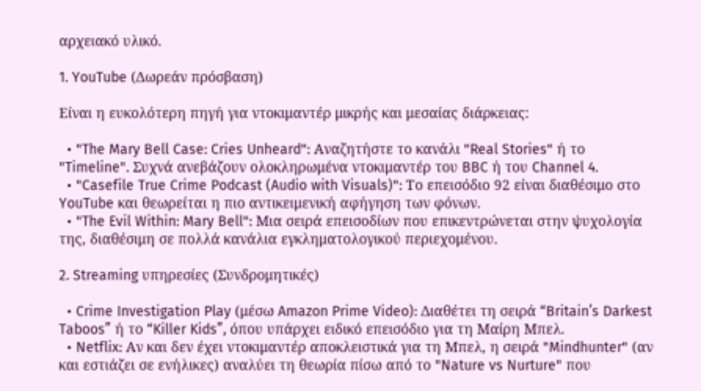αρχειακό υλικό.

1. YouTube (Δωρεάν πρόσβαση)

Είναι η ευκολότερη πηγή για ντοκιμαντέρ μικρής και μεσαίας διάρκειας:

  • "The Mary Bell Case: Cries Unheard": Αναζητήστε το κανάλι "Real Stories" ή το "Timeline". Συχνά ανεβάζουν ολοκληρωμένα ντοκιμαντέρ του BBC ή του Channel 4.
  • "Casefile True Crime Podcast (Audio with Visuals)": Το επεισόδιο 92 είναι διαθέσιμο στο YouTube και θεωρείται η πιο αντικειμενική αφήγηση των φόνων.
  • "The Evil Within: Mary Bell": Μια σειρά επεισοδίων που επικεντρώνεται στην ψυχολογία της, διαθέσιμη σε πολλά κανάλια εγκληματολογικού περιεχομένου.

2. Streaming υπηρεσίες (Συνδρομητικές)

  • Crime Investigation Play (μέσω Amazon Prime Video): Διαθέτει τη σειρά “Britain’s Darkest Taboos” ή το “Killer Kids”, όπου υπάρχει ειδικό επεισόδιο για τη Μαίρη Μπελ.
  • Netflix: Αν και δεν έχει ντοκιμαντέρ αποκλειστικά για τη Μπελ, η σειρά "Mindhunter" (αν και εστιάζει σε ενήλικες) αναλύει τη θεωρία πίσω από το "Nature vs Nurture" που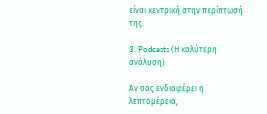είναι κεντρική στην περίπτωσή της.

3. Podcasts (Η καλύτερη ανάλυση)

Αν σας ενδιαφέρει η λεπτομέρεια,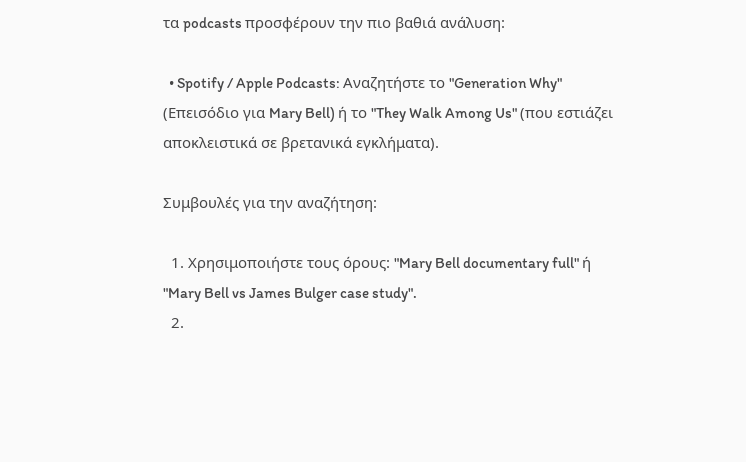τα podcasts προσφέρουν την πιο βαθιά ανάλυση:

  • Spotify / Apple Podcasts: Αναζητήστε το "Generation Why" (Επεισόδιο για Mary Bell) ή το "They Walk Among Us" (που εστιάζει αποκλειστικά σε βρετανικά εγκλήματα).

Συμβουλές για την αναζήτηση:

  1. Χρησιμοποιήστε τους όρους: "Mary Bell documentary full" ή "Mary Bell vs James Bulger case study".
  2.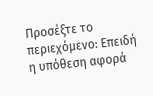Προσέξτε το περιεχόμενο: Επειδή η υπόθεση αφορά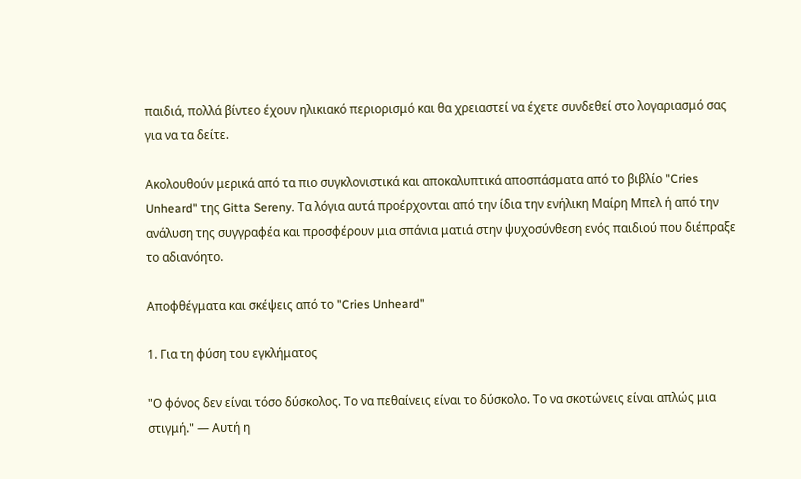παιδιά, πολλά βίντεο έχουν ηλικιακό περιορισμό και θα χρειαστεί να έχετε συνδεθεί στο λογαριασμό σας για να τα δείτε.

Ακολουθούν μερικά από τα πιο συγκλονιστικά και αποκαλυπτικά αποσπάσματα από το βιβλίο "Cries Unheard" της Gitta Sereny. Τα λόγια αυτά προέρχονται από την ίδια την ενήλικη Μαίρη Μπελ ή από την ανάλυση της συγγραφέα και προσφέρουν μια σπάνια ματιά στην ψυχοσύνθεση ενός παιδιού που διέπραξε το αδιανόητο.

Αποφθέγματα και σκέψεις από το "Cries Unheard"

1. Για τη φύση του εγκλήματος

"Ο φόνος δεν είναι τόσο δύσκολος. Το να πεθαίνεις είναι το δύσκολο. Το να σκοτώνεις είναι απλώς μια στιγμή." — Αυτή η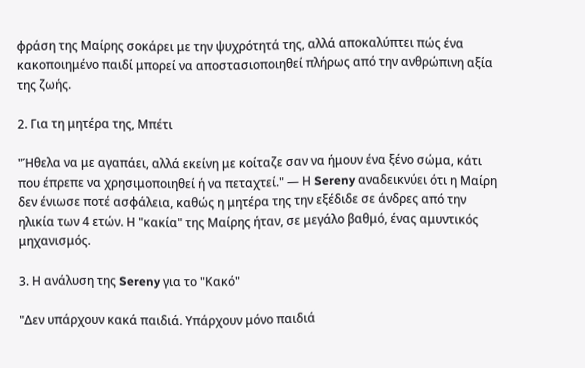φράση της Μαίρης σοκάρει με την ψυχρότητά της, αλλά αποκαλύπτει πώς ένα κακοποιημένο παιδί μπορεί να αποστασιοποιηθεί πλήρως από την ανθρώπινη αξία της ζωής.

2. Για τη μητέρα της, Μπέτι

"Ήθελα να με αγαπάει, αλλά εκείνη με κοίταζε σαν να ήμουν ένα ξένο σώμα, κάτι που έπρεπε να χρησιμοποιηθεί ή να πεταχτεί." — Η Sereny αναδεικνύει ότι η Μαίρη δεν ένιωσε ποτέ ασφάλεια, καθώς η μητέρα της την εξέδιδε σε άνδρες από την ηλικία των 4 ετών. Η "κακία" της Μαίρης ήταν, σε μεγάλο βαθμό, ένας αμυντικός μηχανισμός.

3. Η ανάλυση της Sereny για το "Κακό"

"Δεν υπάρχουν κακά παιδιά. Υπάρχουν μόνο παιδιά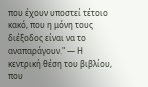που έχουν υποστεί τέτοιο κακό, που η μόνη τους διέξοδος είναι να το αναπαράγουν." — Η κεντρική θέση του βιβλίου, που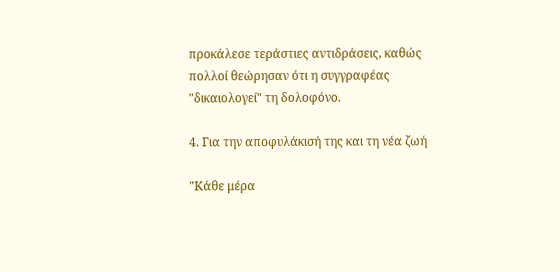προκάλεσε τεράστιες αντιδράσεις, καθώς πολλοί θεώρησαν ότι η συγγραφέας "δικαιολογεί" τη δολοφόνο.

4. Για την αποφυλάκισή της και τη νέα ζωή

"Κάθε μέρα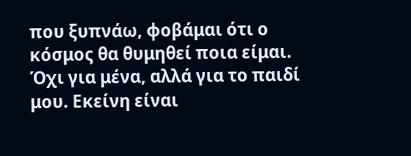που ξυπνάω, φοβάμαι ότι ο κόσμος θα θυμηθεί ποια είμαι. Όχι για μένα, αλλά για το παιδί μου. Εκείνη είναι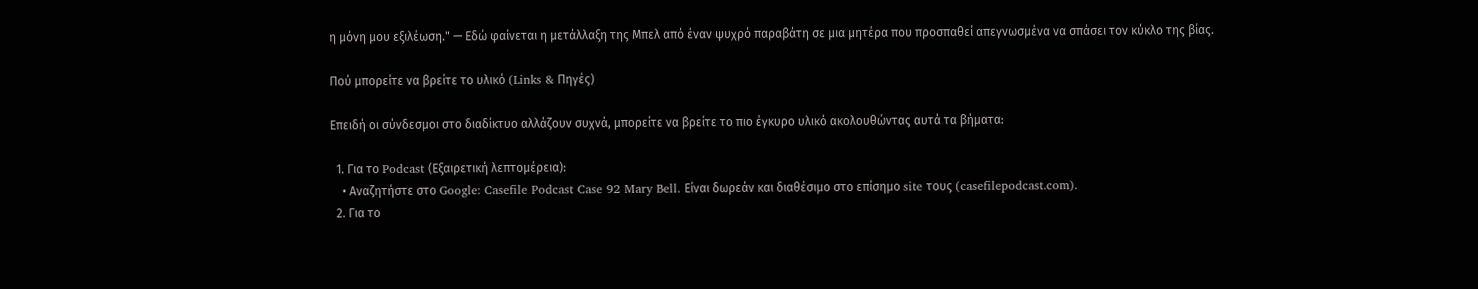η μόνη μου εξιλέωση." — Εδώ φαίνεται η μετάλλαξη της Μπελ από έναν ψυχρό παραβάτη σε μια μητέρα που προσπαθεί απεγνωσμένα να σπάσει τον κύκλο της βίας.

Πού μπορείτε να βρείτε το υλικό (Links & Πηγές)

Επειδή οι σύνδεσμοι στο διαδίκτυο αλλάζουν συχνά, μπορείτε να βρείτε το πιο έγκυρο υλικό ακολουθώντας αυτά τα βήματα:

  1. Για το Podcast (Εξαιρετική λεπτομέρεια):
    • Αναζητήστε στο Google: Casefile Podcast Case 92 Mary Bell. Είναι δωρεάν και διαθέσιμο στο επίσημο site τους (casefilepodcast.com).
  2. Για το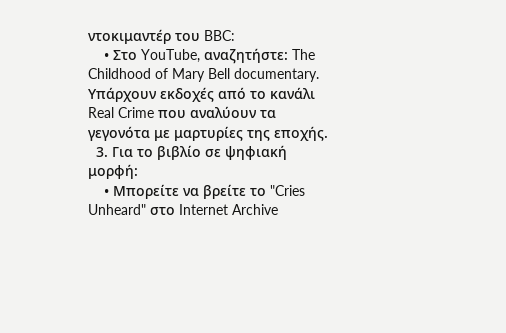ντοκιμαντέρ του BBC:
    • Στο YouTube, αναζητήστε: The Childhood of Mary Bell documentary. Υπάρχουν εκδοχές από το κανάλι Real Crime που αναλύουν τα γεγονότα με μαρτυρίες της εποχής.
  3. Για το βιβλίο σε ψηφιακή μορφή:
    • Μπορείτε να βρείτε το "Cries Unheard" στο Internet Archive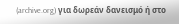(archive.org) για δωρεάν δανεισμό ή στο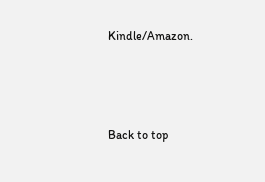Kindle/Amazon.



Back to top